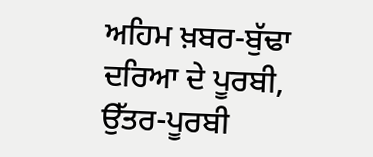ਅਹਿਮ ਖ਼ਬਰ-ਬੁੱਢਾ ਦਰਿਆ ਦੇ ਪੂਰਬੀ, ਉੱਤਰ-ਪੂਰਬੀ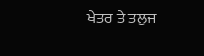ਖੇਤਰ ਤੇ ਤਲੁਜ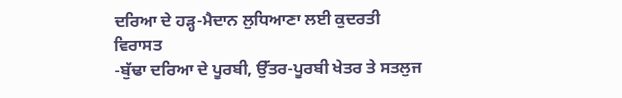ਦਰਿਆ ਦੇ ਹੜ੍ਹ-ਮੈਦਾਨ ਲੁਧਿਆਣਾ ਲਈ ਕੁਦਰਤੀ ਵਿਰਾਸਤ
-ਬੁੱਢਾ ਦਰਿਆ ਦੇ ਪੂਰਬੀ, ਉੱਤਰ-ਪੂਰਬੀ ਖੇਤਰ ਤੇ ਸਤਲੁਜ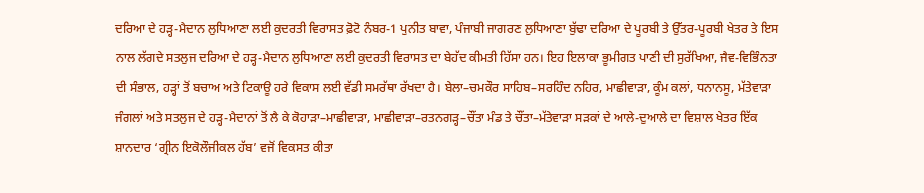ਦਰਿਆ ਦੇ ਹੜ੍ਹ-ਮੈਦਾਨ ਲੁਧਿਆਣਾ ਲਈ ਕੁਦਰਤੀ ਵਿਰਾਸਤ ਫ਼ੋਟੋ ਨੰਬਰ-1 ਪੁਨੀਤ ਬਾਵਾ, ਪੰਜਾਬੀ ਜਾਗਰਣ ਲੁਧਿਆਣਾ ਬੁੱਢਾ ਦਰਿਆ ਦੇ ਪੂਰਬੀ ਤੇ ਉੱਤਰ-ਪੂਰਬੀ ਖੇਤਰ ਤੇ ਇਸ ਨਾਲ ਲੱਗਦੇ ਸਤਲੁਜ ਦਰਿਆ ਦੇ ਹੜ੍ਹ-ਮੈਦਾਨ ਲੁਧਿਆਣਾ ਲਈ ਕੁਦਰਤੀ ਵਿਰਾਸਤ ਦਾ ਬੇਹੱਦ ਕੀਮਤੀ ਹਿੱਸਾ ਹਨ। ਇਹ ਇਲਾਕਾ ਭੂਮੀਗਤ ਪਾਣੀ ਦੀ ਸੁਰੱਖਿਆ, ਜੈਵ-ਵਿਭਿੰਨਤਾ ਦੀ ਸੰਭਾਲ, ਹੜ੍ਹਾਂ ਤੋਂ ਬਚਾਅ ਅਤੇ ਟਿਕਾਊ ਹਰੇ ਵਿਕਾਸ ਲਈ ਵੱਡੀ ਸਮਰੱਥਾ ਰੱਖਦਾ ਹੈ। ਬੇਲਾ–ਚਮਕੌਰ ਸਾਹਿਬ–ਸਰਹਿੰਦ ਨਹਿਰ, ਮਾਛੀਵਾੜਾ, ਕੂੰਮ ਕਲਾਂ, ਧਨਾਨਸੂ, ਮੱਤੇਵਾੜਾ ਜੰਗਲਾਂ ਅਤੇ ਸਤਲੁਜ ਦੇ ਹੜ੍ਹ-ਮੈਦਾਨਾਂ ਤੋਂ ਲੈ ਕੇ ਕੋਹਾੜਾ–ਮਾਛੀਵਾੜਾ, ਮਾਛੀਵਾੜਾ–ਰਤਨਗੜ੍ਹ–ਚੌਂਤਾ ਮੰਡ ਤੇ ਚੌਂਤਾ–ਮੱਤੇਵਾੜਾ ਸੜਕਾਂ ਦੇ ਆਲੇ-ਦੁਆਲੇ ਦਾ ਵਿਸ਼ਾਲ ਖੇਤਰ ਇੱਕ ਸ਼ਾਨਦਾਰ ‘ਗ੍ਰੀਨ ਇਕੋਲੌਜੀਕਲ ਹੱਬ’ ਵਜੋਂ ਵਿਕਸਤ ਕੀਤਾ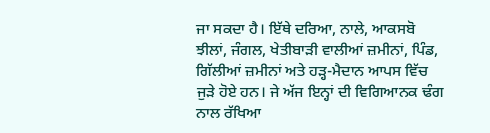ਜਾ ਸਕਦਾ ਹੈ। ਇੱਥੇ ਦਰਿਆ, ਨਾਲੇ, ਆਕਸਬੋ ਝੀਲਾਂ, ਜੰਗਲ, ਖੇਤੀਬਾੜੀ ਵਾਲੀਆਂ ਜ਼ਮੀਨਾਂ, ਪਿੰਡ, ਗਿੱਲੀਆਂ ਜ਼ਮੀਨਾਂ ਅਤੇ ਹੜ੍ਹ-ਮੈਦਾਨ ਆਪਸ ਵਿੱਚ ਜੁੜੇ ਹੋਏ ਹਨ। ਜੇ ਅੱਜ ਇਨ੍ਹਾਂ ਦੀ ਵਿਗਿਆਨਕ ਢੰਗ ਨਾਲ ਰੱਖਿਆ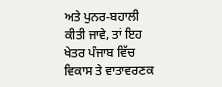ਅਤੇ ਪੁਨਰ-ਬਹਾਲੀ ਕੀਤੀ ਜਾਵੇ, ਤਾਂ ਇਹ ਖੇਤਰ ਪੰਜਾਬ ਵਿੱਚ ਵਿਕਾਸ ਤੇ ਵਾਤਾਵਰਣਕ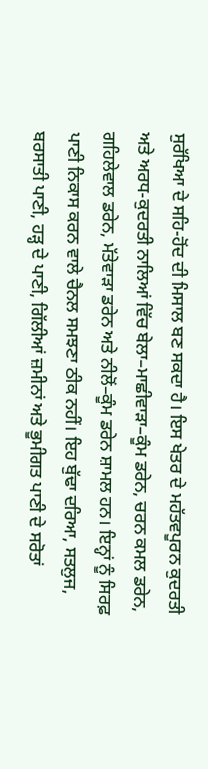ਸੁਰੱਖਿਆ ਦੇ ਸਹਿ-ਹੋਂਦ ਦੀ ਮਿਸਾਲ ਬਣ ਸਕਦਾ ਹੈ। ਇਸ ਖੇਤਰ ਦੇ ਮਹੱਤਵਪੂਰਨ ਕੁਦਰਤੀ ਅਤੇ ਅਰਧ-ਕੁਦਰਤੀ ਨਾਲਿਆਂ ਵਿੱਚ ਬੇਲਾ–ਮਾਛੀਵਾੜਾ–ਕੂੰਮ ਡਰੇਨ, ਚਰਨ ਕਮਲ ਡਰੇਨ, ਗਹਿਲੇਵਾਲ ਡਰੇਨ, ਮੱਤੇਵਾੜਾ ਡਰੇਨ ਅਤੇ ਨੀਲੋਂ–ਕੂੰਮ ਡਰੇਨ ਸ਼ਾਮਲ ਹਨ। ਇਨ੍ਹਾਂ ਨੂੰ ਸਿਰਫ਼ ਪਾਣੀ ਨਿਕਾਸ ਕਰਨ ਵਾਲੇ ਚੈਨਲ ਸਮਝਣਾ ਠੀਕ ਨਹੀਂ। ਇਹ ਬੁੱਢਾ ਦਰਿਆ, ਸਤਲੁਜ, ਬਰਸਾਤੀ ਪਾਣੀ, ਹੜ੍ਹ ਦੇ ਪਾਣੀ, ਗਿੱਲੀਆਂ ਜ਼ਮੀਨਾਂ ਅਤੇ ਭੂਮੀਗਤ ਪਾਣੀ ਦੇ ਸਰੋਤਾਂ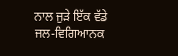ਨਾਲ ਜੁੜੇ ਇੱਕ ਵੱਡੇ ਜਲ-ਵਿਗਿਆਨਕ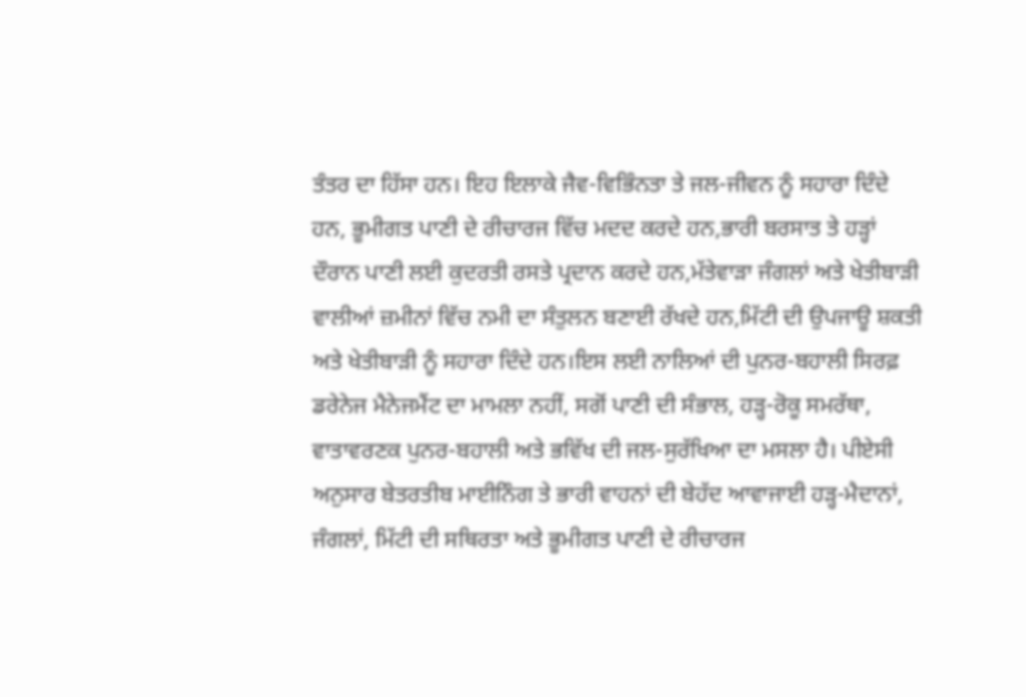ਤੰਤਰ ਦਾ ਹਿੱਸਾ ਹਨ। ਇਹ ਇਲਾਕੇ ਜੈਵ-ਵਿਭਿੰਨਤਾ ਤੇ ਜਲ-ਜੀਵਨ ਨੂੰ ਸਹਾਰਾ ਦਿੰਦੇ ਹਨ, ਭੂਮੀਗਤ ਪਾਣੀ ਦੇ ਰੀਚਾਰਜ ਵਿੱਚ ਮਦਦ ਕਰਦੇ ਹਨ,ਭਾਰੀ ਬਰਸਾਤ ਤੇ ਹੜ੍ਹਾਂ ਦੌਰਾਨ ਪਾਣੀ ਲਈ ਕੁਦਰਤੀ ਰਸਤੇ ਪ੍ਰਦਾਨ ਕਰਦੇ ਹਨ,ਮੱਤੇਵਾੜਾ ਜੰਗਲਾਂ ਅਤੇ ਖੇਤੀਬਾੜੀ ਵਾਲੀਆਂ ਜ਼ਮੀਨਾਂ ਵਿੱਚ ਨਮੀ ਦਾ ਸੰਤੁਲਨ ਬਣਾਈ ਰੱਖਦੇ ਹਨ,ਮਿੱਟੀ ਦੀ ਉਪਜਾਊ ਸ਼ਕਤੀ ਅਤੇ ਖੇਤੀਬਾੜੀ ਨੂੰ ਸਹਾਰਾ ਦਿੰਦੇ ਹਨ।ਇਸ ਲਈ ਨਾਲਿਆਂ ਦੀ ਪੁਨਰ-ਬਹਾਲੀ ਸਿਰਫ਼ ਡਰੇਨੇਜ ਮੈਨੇਜਮੈਂਟ ਦਾ ਮਾਮਲਾ ਨਹੀਂ, ਸਗੋਂ ਪਾਣੀ ਦੀ ਸੰਭਾਲ, ਹੜ੍ਹ-ਰੋਕੂ ਸਮਰੱਥਾ, ਵਾਤਾਵਰਣਕ ਪੁਨਰ-ਬਹਾਲੀ ਅਤੇ ਭਵਿੱਖ ਦੀ ਜਲ-ਸੁਰੱਖਿਆ ਦਾ ਮਸਲਾ ਹੈ। ਪੀਏਸੀ ਅਨੁਸਾਰ ਬੇਤਰਤੀਬ ਮਾਈਨਿੰਗ ਤੇ ਭਾਰੀ ਵਾਹਨਾਂ ਦੀ ਬੇਹੱਦ ਆਵਾਜਾਈ ਹੜ੍ਹ-ਮੈਦਾਨਾਂ, ਜੰਗਲਾਂ, ਮਿੱਟੀ ਦੀ ਸਥਿਰਤਾ ਅਤੇ ਭੂਮੀਗਤ ਪਾਣੀ ਦੇ ਰੀਚਾਰਜ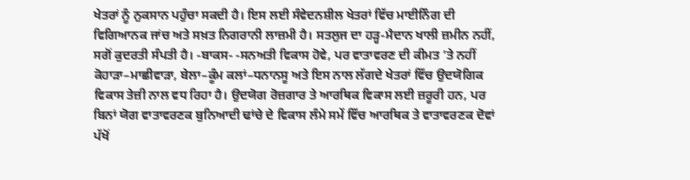ਖੇਤਰਾਂ ਨੂੰ ਨੁਕਸਾਨ ਪਹੁੰਚਾ ਸਕਦੀ ਹੈ। ਇਸ ਲਈ ਸੰਵੇਦਨਸ਼ੀਲ ਖੇਤਰਾਂ ਵਿੱਚ ਮਾਈਨਿੰਗ ਦੀ ਵਿਗਿਆਨਕ ਜਾਂਚ ਅਤੇ ਸਖ਼ਤ ਨਿਗਰਾਨੀ ਲਾਜ਼ਮੀ ਹੈ। ਸਤਲੁਜ ਦਾ ਹੜ੍ਹ-ਮੈਦਾਨ ਖਾਲੀ ਜ਼ਮੀਨ ਨਹੀਂ, ਸਗੋਂ ਕੁਦਰਤੀ ਸੰਪਤੀ ਹੈ। -ਬਾਕਸ- -ਸਨਅਤੀ ਵਿਕਾਸ ਹੋਵੇ, ਪਰ ਵਾਤਾਵਰਣ ਦੀ ਕੀਮਤ ’ਤੇ ਨਹੀਂ ਕੋਹਾੜਾ–ਮਾਛੀਵਾੜਾ, ਬੇਲਾ–ਕੂੰਮ ਕਲਾਂ–ਧਨਾਨਸੂ ਅਤੇ ਇਸ ਨਾਲ ਲੱਗਦੇ ਖੇਤਰਾਂ ਵਿੱਚ ਉਦਯੋਗਿਕ ਵਿਕਾਸ ਤੇਜ਼ੀ ਨਾਲ ਵਧ ਰਿਹਾ ਹੈ। ਉਦਯੋਗ ਰੋਜ਼ਗਾਰ ਤੇ ਆਰਥਿਕ ਵਿਕਾਸ ਲਈ ਜ਼ਰੂਰੀ ਹਨ, ਪਰ ਬਿਨਾਂ ਯੋਗ ਵਾਤਾਵਰਣਕ ਬੁਨਿਆਦੀ ਢਾਂਚੇ ਦੇ ਵਿਕਾਸ ਲੰਮੇ ਸਮੇਂ ਵਿੱਚ ਆਰਥਿਕ ਤੇ ਵਾਤਾਵਰਣਕ ਦੋਵਾਂ ਪੱਖੋਂ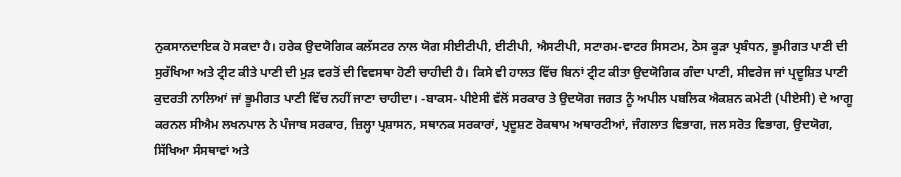ਨੁਕਸਾਨਦਾਇਕ ਹੋ ਸਕਦਾ ਹੈ। ਹਰੇਕ ਉਦਯੋਗਿਕ ਕਲੱਸਟਰ ਨਾਲ ਯੋਗ ਸੀਈਟੀਪੀ, ਈਟੀਪੀ, ਐਸਟੀਪੀ, ਸਟਾਰਮ-ਵਾਟਰ ਸਿਸਟਮ, ਠੋਸ ਕੂੜਾ ਪ੍ਰਬੰਧਨ, ਭੂਮੀਗਤ ਪਾਣੀ ਦੀ ਸੁਰੱਖਿਆ ਅਤੇ ਟ੍ਰੀਟ ਕੀਤੇ ਪਾਣੀ ਦੀ ਮੁੜ ਵਰਤੋਂ ਦੀ ਵਿਵਸਥਾ ਹੋਣੀ ਚਾਹੀਦੀ ਹੈ। ਕਿਸੇ ਵੀ ਹਾਲਤ ਵਿੱਚ ਬਿਨਾਂ ਟ੍ਰੀਟ ਕੀਤਾ ਉਦਯੋਗਿਕ ਗੰਦਾ ਪਾਣੀ, ਸੀਵਰੇਜ ਜਾਂ ਪ੍ਰਦੂਸ਼ਿਤ ਪਾਣੀ ਕੁਦਰਤੀ ਨਾਲਿਆਂ ਜਾਂ ਭੂਮੀਗਤ ਪਾਣੀ ਵਿੱਚ ਨਹੀਂ ਜਾਣਾ ਚਾਹੀਦਾ। -ਬਾਕਸ- ਪੀਏਸੀ ਵੱਲੋਂ ਸਰਕਾਰ ਤੇ ਉਦਯੋਗ ਜਗਤ ਨੂੰ ਅਪੀਲ ਪਬਲਿਕ ਐਕਸ਼ਨ ਕਮੇਟੀ (ਪੀਏਸੀ) ਦੇ ਆਗੂ ਕਰਨਲ ਸੀਐਮ ਲਖਨਪਾਲ ਨੇ ਪੰਜਾਬ ਸਰਕਾਰ, ਜ਼ਿਲ੍ਹਾ ਪ੍ਰਸ਼ਾਸਨ, ਸਥਾਨਕ ਸਰਕਾਰਾਂ, ਪ੍ਰਦੂਸ਼ਣ ਰੋਕਥਾਮ ਅਥਾਰਟੀਆਂ, ਜੰਗਲਾਤ ਵਿਭਾਗ, ਜਲ ਸਰੋਤ ਵਿਭਾਗ, ਉਦਯੋਗ, ਸਿੱਖਿਆ ਸੰਸਥਾਵਾਂ ਅਤੇ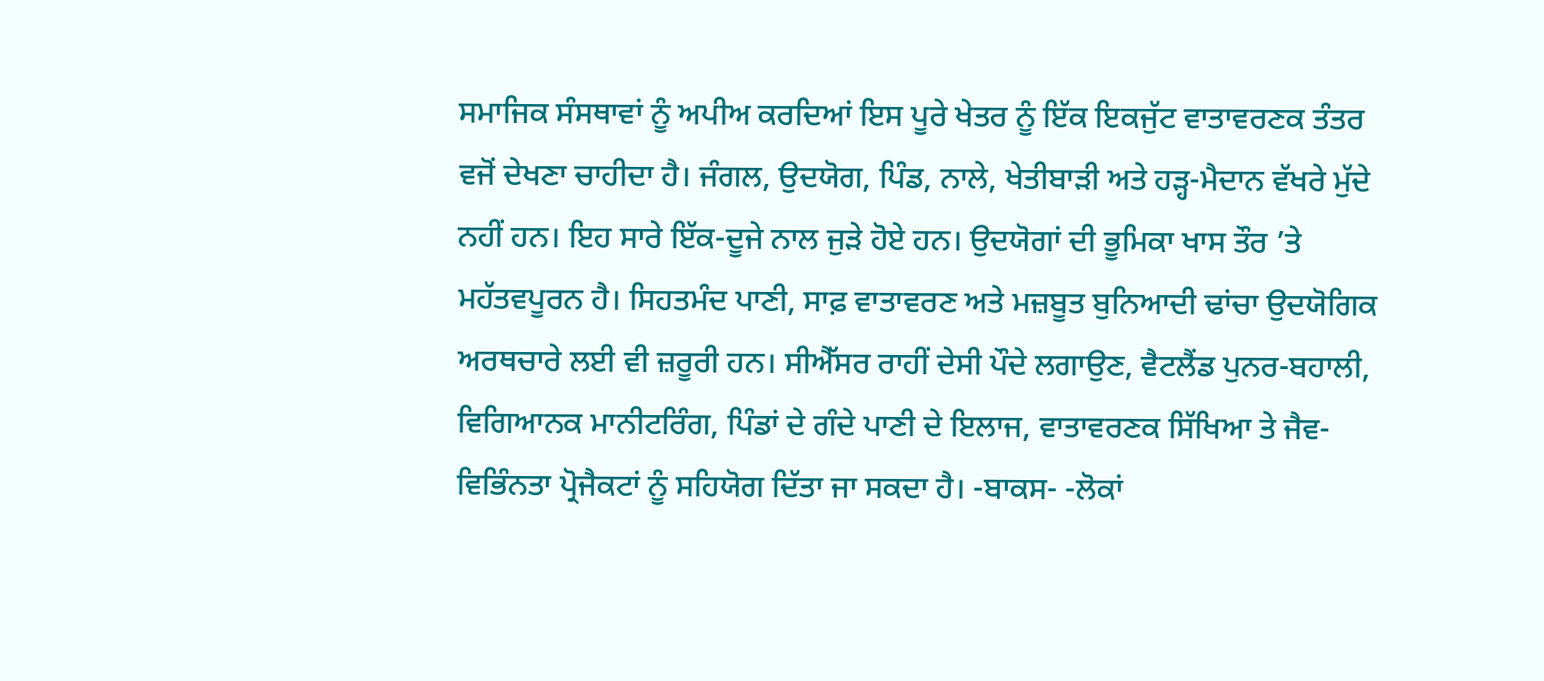ਸਮਾਜਿਕ ਸੰਸਥਾਵਾਂ ਨੂੰ ਅਪੀਅ ਕਰਦਿਆਂ ਇਸ ਪੂਰੇ ਖੇਤਰ ਨੂੰ ਇੱਕ ਇਕਜੁੱਟ ਵਾਤਾਵਰਣਕ ਤੰਤਰ ਵਜੋਂ ਦੇਖਣਾ ਚਾਹੀਦਾ ਹੈ। ਜੰਗਲ, ਉਦਯੋਗ, ਪਿੰਡ, ਨਾਲੇ, ਖੇਤੀਬਾੜੀ ਅਤੇ ਹੜ੍ਹ-ਮੈਦਾਨ ਵੱਖਰੇ ਮੁੱਦੇ ਨਹੀਂ ਹਨ। ਇਹ ਸਾਰੇ ਇੱਕ-ਦੂਜੇ ਨਾਲ ਜੁੜੇ ਹੋਏ ਹਨ। ਉਦਯੋਗਾਂ ਦੀ ਭੂਮਿਕਾ ਖਾਸ ਤੌਰ ’ਤੇ ਮਹੱਤਵਪੂਰਨ ਹੈ। ਸਿਹਤਮੰਦ ਪਾਣੀ, ਸਾਫ਼ ਵਾਤਾਵਰਣ ਅਤੇ ਮਜ਼ਬੂਤ ਬੁਨਿਆਦੀ ਢਾਂਚਾ ਉਦਯੋਗਿਕ ਅਰਥਚਾਰੇ ਲਈ ਵੀ ਜ਼ਰੂਰੀ ਹਨ। ਸੀਐੱਸਰ ਰਾਹੀਂ ਦੇਸੀ ਪੌਦੇ ਲਗਾਉਣ, ਵੈਟਲੈਂਡ ਪੁਨਰ-ਬਹਾਲੀ, ਵਿਗਿਆਨਕ ਮਾਨੀਟਰਿੰਗ, ਪਿੰਡਾਂ ਦੇ ਗੰਦੇ ਪਾਣੀ ਦੇ ਇਲਾਜ, ਵਾਤਾਵਰਣਕ ਸਿੱਖਿਆ ਤੇ ਜੈਵ-ਵਿਭਿੰਨਤਾ ਪ੍ਰੋਜੈਕਟਾਂ ਨੂੰ ਸਹਿਯੋਗ ਦਿੱਤਾ ਜਾ ਸਕਦਾ ਹੈ। -ਬਾਕਸ- -ਲੋਕਾਂ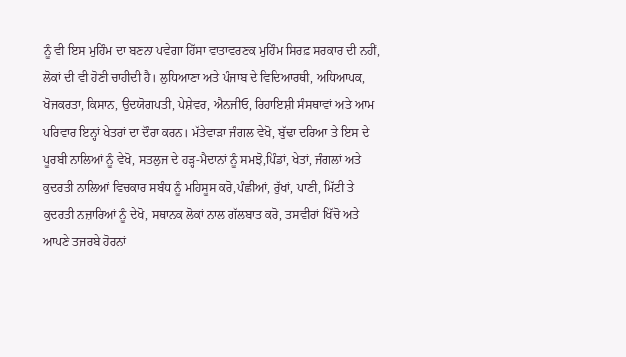ਨੂੰ ਵੀ ਇਸ ਮੁਹਿੰਮ ਦਾ ਬਣਨਾ ਪਵੇਗਾ ਹਿੱਸਾ ਵਾਤਾਵਰਣਕ ਮੁਹਿੰਮ ਸਿਰਫ਼ ਸਰਕਾਰ ਦੀ ਨਹੀਂ, ਲੋਕਾਂ ਦੀ ਵੀ ਹੋਣੀ ਚਾਹੀਦੀ ਹੈ। ਲੁਧਿਆਣਾ ਅਤੇ ਪੰਜਾਬ ਦੇ ਵਿਦਿਆਰਥੀ, ਅਧਿਆਪਕ, ਖੋਜਕਰਤਾ, ਕਿਸਾਨ, ਉਦਯੋਗਪਤੀ, ਪੇਸ਼ੇਵਰ, ਐਨਜੀਓ, ਰਿਹਾਇਸ਼ੀ ਸੰਸਥਾਵਾਂ ਅਤੇ ਆਮ ਪਰਿਵਾਰ ਇਨ੍ਹਾਂ ਖੇਤਰਾਂ ਦਾ ਦੌਰਾ ਕਰਨ। ਮੱਤੇਵਾੜਾ ਜੰਗਲ ਵੇਖੋ, ਬੁੱਢਾ ਦਰਿਆ ਤੇ ਇਸ ਦੇ ਪੂਰਬੀ ਨਾਲਿਆਂ ਨੂੰ ਵੇਖੋ, ਸਤਲੁਜ ਦੇ ਹੜ੍ਹ-ਮੈਦਾਨਾਂ ਨੂੰ ਸਮਝੋ,ਪਿੰਡਾਂ, ਖੇਤਾਂ, ਜੰਗਲਾਂ ਅਤੇ ਕੁਦਰਤੀ ਨਾਲਿਆਂ ਵਿਚਕਾਰ ਸਬੰਧ ਨੂੰ ਮਹਿਸੂਸ ਕਰੋ,ਪੰਛੀਆਂ, ਰੁੱਖਾਂ, ਪਾਣੀ, ਮਿੱਟੀ ਤੇ ਕੁਦਰਤੀ ਨਜ਼ਾਰਿਆਂ ਨੂੰ ਦੇਖੋ, ਸਥਾਨਕ ਲੋਕਾਂ ਨਾਲ ਗੱਲਬਾਤ ਕਰੋ, ਤਸਵੀਰਾਂ ਖਿੱਚੋ ਅਤੇ ਆਪਣੇ ਤਜਰਬੇ ਹੋਰਨਾਂ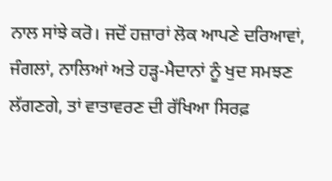ਨਾਲ ਸਾਂਝੇ ਕਰੋ। ਜਦੋਂ ਹਜ਼ਾਰਾਂ ਲੋਕ ਆਪਣੇ ਦਰਿਆਵਾਂ, ਜੰਗਲਾਂ, ਨਾਲਿਆਂ ਅਤੇ ਹੜ੍ਹ-ਮੈਦਾਨਾਂ ਨੂੰ ਖੁਦ ਸਮਝਣ ਲੱਗਣਗੇ, ਤਾਂ ਵਾਤਾਵਰਣ ਦੀ ਰੱਖਿਆ ਸਿਰਫ਼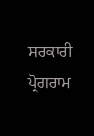ਸਰਕਾਰੀ ਪ੍ਰੋਗਰਾਮ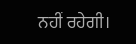ਨਹੀਂ ਰਹੇਗੀ।